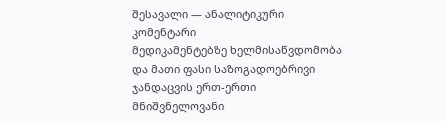შესავალი — ანალიტიკური კომენტარი
მედიკამენტებზე ხელმისაწვდომობა და მათი ფასი საზოგადოებრივი ჯანდაცვის ერთ-ერთი მნიშვნელოვანი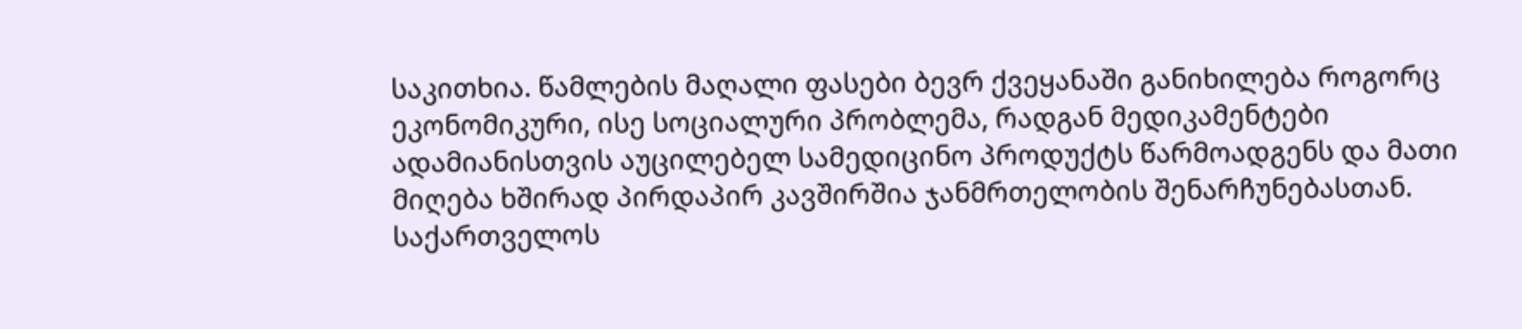საკითხია. წამლების მაღალი ფასები ბევრ ქვეყანაში განიხილება როგორც ეკონომიკური, ისე სოციალური პრობლემა, რადგან მედიკამენტები ადამიანისთვის აუცილებელ სამედიცინო პროდუქტს წარმოადგენს და მათი მიღება ხშირად პირდაპირ კავშირშია ჯანმრთელობის შენარჩუნებასთან. საქართველოს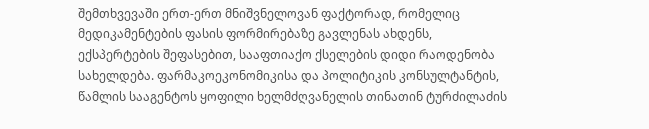შემთხვევაში ერთ-ერთ მნიშვნელოვან ფაქტორად, რომელიც მედიკამენტების ფასის ფორმირებაზე გავლენას ახდენს, ექსპერტების შეფასებით, სააფთიაქო ქსელების დიდი რაოდენობა სახელდება. ფარმაკოეკონომიკისა და პოლიტიკის კონსულტანტის, წამლის სააგენტოს ყოფილი ხელმძღვანელის თინათინ ტურძილაძის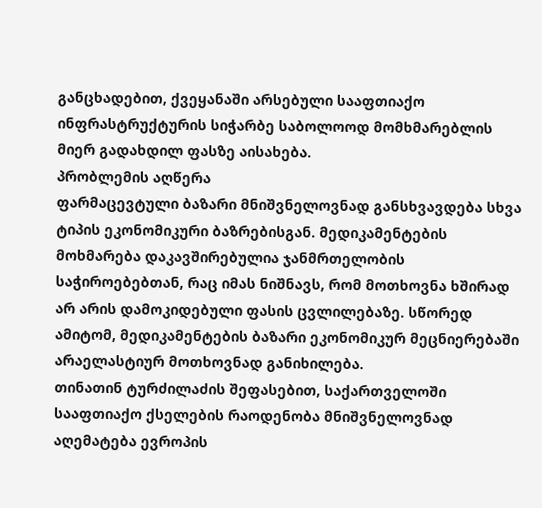განცხადებით, ქვეყანაში არსებული სააფთიაქო ინფრასტრუქტურის სიჭარბე საბოლოოდ მომხმარებლის მიერ გადახდილ ფასზე აისახება.
პრობლემის აღწერა
ფარმაცევტული ბაზარი მნიშვნელოვნად განსხვავდება სხვა ტიპის ეკონომიკური ბაზრებისგან. მედიკამენტების მოხმარება დაკავშირებულია ჯანმრთელობის საჭიროებებთან, რაც იმას ნიშნავს, რომ მოთხოვნა ხშირად არ არის დამოკიდებული ფასის ცვლილებაზე. სწორედ ამიტომ, მედიკამენტების ბაზარი ეკონომიკურ მეცნიერებაში არაელასტიურ მოთხოვნად განიხილება.
თინათინ ტურძილაძის შეფასებით, საქართველოში სააფთიაქო ქსელების რაოდენობა მნიშვნელოვნად აღემატება ევროპის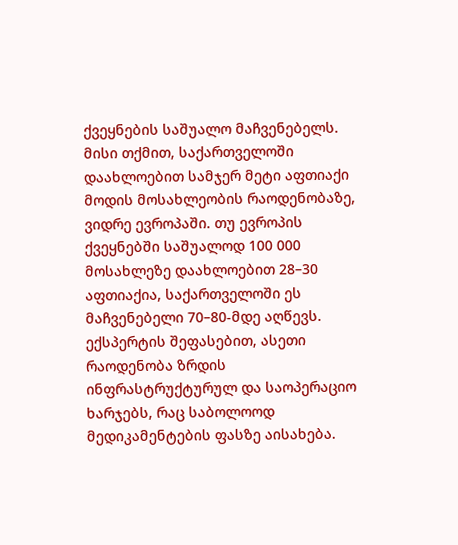ქვეყნების საშუალო მაჩვენებელს. მისი თქმით, საქართველოში დაახლოებით სამჯერ მეტი აფთიაქი მოდის მოსახლეობის რაოდენობაზე, ვიდრე ევროპაში. თუ ევროპის ქვეყნებში საშუალოდ 100 000 მოსახლეზე დაახლოებით 28–30 აფთიაქია, საქართველოში ეს მაჩვენებელი 70–80-მდე აღწევს.
ექსპერტის შეფასებით, ასეთი რაოდენობა ზრდის ინფრასტრუქტურულ და საოპერაციო ხარჯებს, რაც საბოლოოდ მედიკამენტების ფასზე აისახება.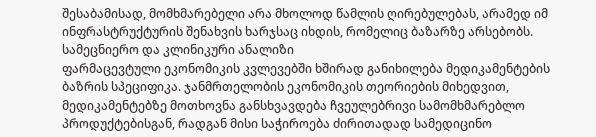შესაბამისად, მომხმარებელი არა მხოლოდ წამლის ღირებულებას, არამედ იმ ინფრასტრუქტურის შენახვის ხარჯსაც იხდის, რომელიც ბაზარზე არსებობს.
სამეცნიერო და კლინიკური ანალიზი
ფარმაცევტული ეკონომიკის კვლევებში ხშირად განიხილება მედიკამენტების ბაზრის სპეციფიკა. ჯანმრთელობის ეკონომიკის თეორიების მიხედვით, მედიკამენტებზე მოთხოვნა განსხვავდება ჩვეულებრივი სამომხმარებლო პროდუქტებისგან, რადგან მისი საჭიროება ძირითადად სამედიცინო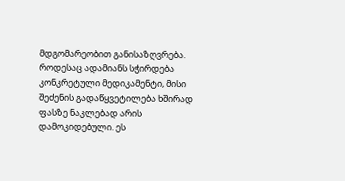მდგომარეობით განისაზღვრება.
როდესაც ადამიანს სჭირდება კონკრეტული მედიკამენტი, მისი შეძენის გადაწყვეტილება ხშირად ფასზე ნაკლებად არის დამოკიდებული. ეს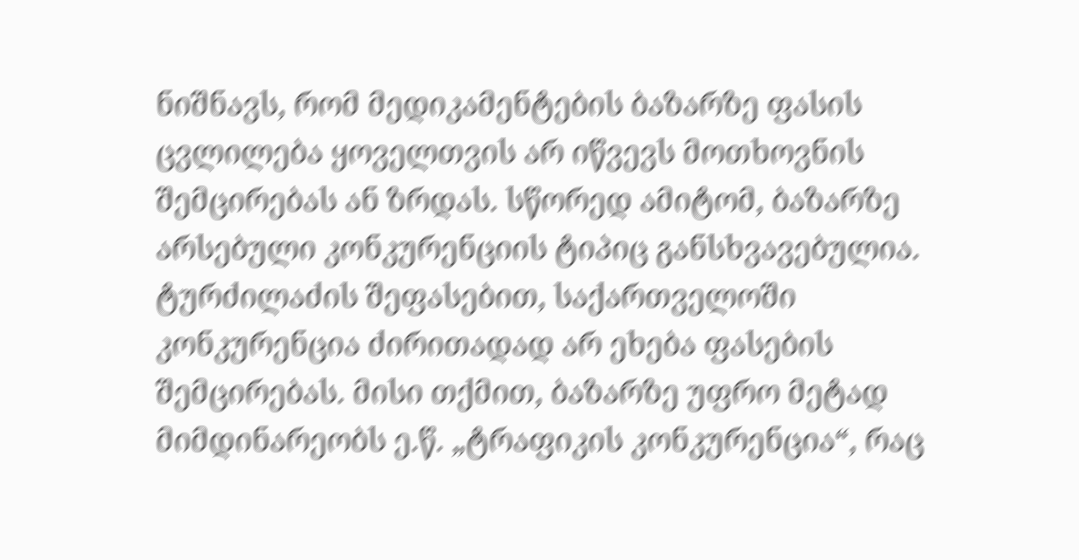ნიშნავს, რომ მედიკამენტების ბაზარზე ფასის ცვლილება ყოველთვის არ იწვევს მოთხოვნის შემცირებას ან ზრდას. სწორედ ამიტომ, ბაზარზე არსებული კონკურენციის ტიპიც განსხვავებულია.
ტურძილაძის შეფასებით, საქართველოში კონკურენცია ძირითადად არ ეხება ფასების შემცირებას. მისი თქმით, ბაზარზე უფრო მეტად მიმდინარეობს ე.წ. „ტრაფიკის კონკურენცია“, რაც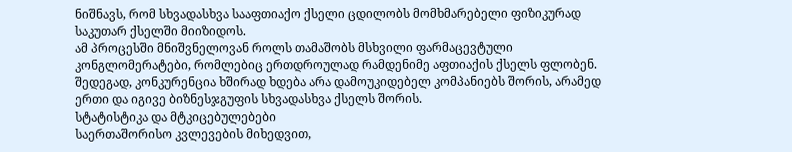ნიშნავს, რომ სხვადასხვა სააფთიაქო ქსელი ცდილობს მომხმარებელი ფიზიკურად საკუთარ ქსელში მიიზიდოს.
ამ პროცესში მნიშვნელოვან როლს თამაშობს მსხვილი ფარმაცევტული კონგლომერატები, რომლებიც ერთდროულად რამდენიმე აფთიაქის ქსელს ფლობენ. შედეგად, კონკურენცია ხშირად ხდება არა დამოუკიდებელ კომპანიებს შორის, არამედ ერთი და იგივე ბიზნესჯგუფის სხვადასხვა ქსელს შორის.
სტატისტიკა და მტკიცებულებები
საერთაშორისო კვლევების მიხედვით,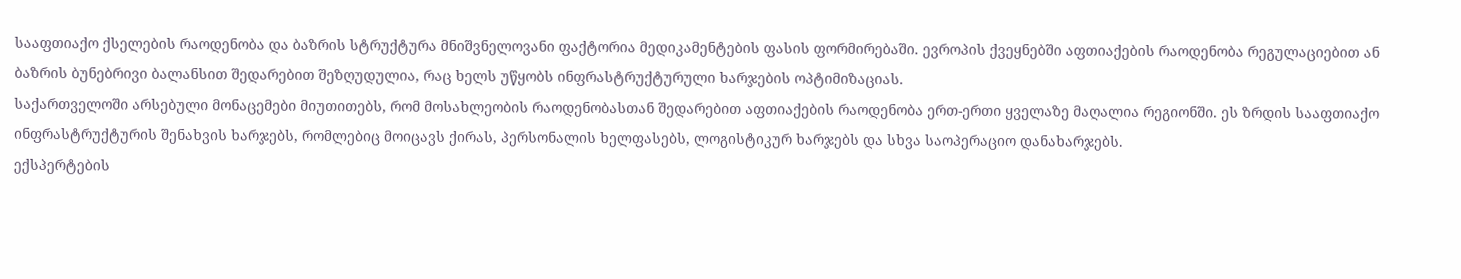სააფთიაქო ქსელების რაოდენობა და ბაზრის სტრუქტურა მნიშვნელოვანი ფაქტორია მედიკამენტების ფასის ფორმირებაში. ევროპის ქვეყნებში აფთიაქების რაოდენობა რეგულაციებით ან ბაზრის ბუნებრივი ბალანსით შედარებით შეზღუდულია, რაც ხელს უწყობს ინფრასტრუქტურული ხარჯების ოპტიმიზაციას.
საქართველოში არსებული მონაცემები მიუთითებს, რომ მოსახლეობის რაოდენობასთან შედარებით აფთიაქების რაოდენობა ერთ-ერთი ყველაზე მაღალია რეგიონში. ეს ზრდის სააფთიაქო ინფრასტრუქტურის შენახვის ხარჯებს, რომლებიც მოიცავს ქირას, პერსონალის ხელფასებს, ლოგისტიკურ ხარჯებს და სხვა საოპერაციო დანახარჯებს.
ექსპერტების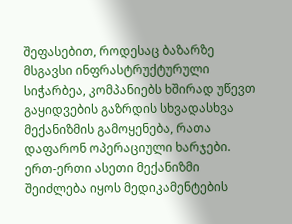შეფასებით, როდესაც ბაზარზე მსგავსი ინფრასტრუქტურული სიჭარბეა, კომპანიებს ხშირად უწევთ გაყიდვების გაზრდის სხვადასხვა მექანიზმის გამოყენება, რათა დაფარონ ოპერაციული ხარჯები. ერთ-ერთი ასეთი მექანიზმი შეიძლება იყოს მედიკამენტების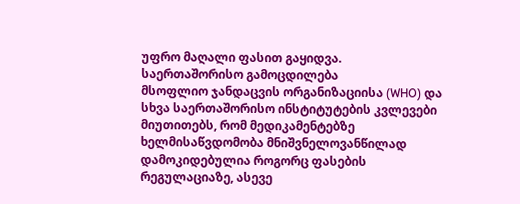უფრო მაღალი ფასით გაყიდვა.
საერთაშორისო გამოცდილება
მსოფლიო ჯანდაცვის ორგანიზაციისა (WHO) და სხვა საერთაშორისო ინსტიტუტების კვლევები მიუთითებს, რომ მედიკამენტებზე ხელმისაწვდომობა მნიშვნელოვანწილად დამოკიდებულია როგორც ფასების რეგულაციაზე, ასევე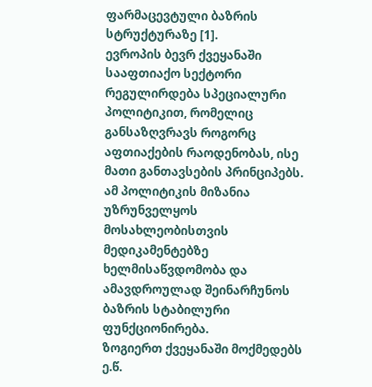ფარმაცევტული ბაზრის სტრუქტურაზე [1].
ევროპის ბევრ ქვეყანაში სააფთიაქო სექტორი რეგულირდება სპეციალური პოლიტიკით, რომელიც განსაზღვრავს როგორც აფთიაქების რაოდენობას, ისე მათი განთავსების პრინციპებს. ამ პოლიტიკის მიზანია უზრუნველყოს მოსახლეობისთვის მედიკამენტებზე ხელმისაწვდომობა და ამავდროულად შეინარჩუნოს ბაზრის სტაბილური ფუნქციონირება.
ზოგიერთ ქვეყანაში მოქმედებს ე.წ.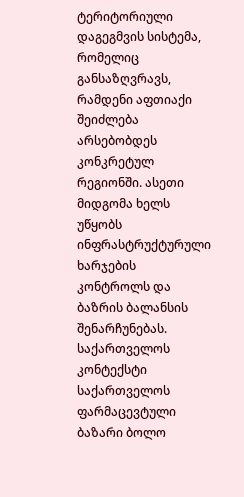ტერიტორიული დაგეგმვის სისტემა, რომელიც განსაზღვრავს, რამდენი აფთიაქი შეიძლება არსებობდეს კონკრეტულ რეგიონში. ასეთი მიდგომა ხელს უწყობს ინფრასტრუქტურული ხარჯების კონტროლს და ბაზრის ბალანსის შენარჩუნებას.
საქართველოს კონტექსტი
საქართველოს ფარმაცევტული ბაზარი ბოლო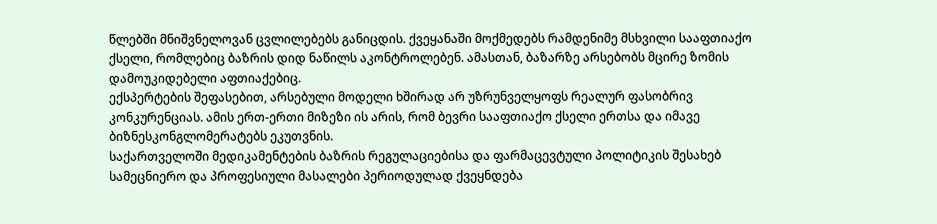წლებში მნიშვნელოვან ცვლილებებს განიცდის. ქვეყანაში მოქმედებს რამდენიმე მსხვილი სააფთიაქო ქსელი, რომლებიც ბაზრის დიდ ნაწილს აკონტროლებენ. ამასთან, ბაზარზე არსებობს მცირე ზომის დამოუკიდებელი აფთიაქებიც.
ექსპერტების შეფასებით, არსებული მოდელი ხშირად არ უზრუნველყოფს რეალურ ფასობრივ კონკურენციას. ამის ერთ-ერთი მიზეზი ის არის, რომ ბევრი სააფთიაქო ქსელი ერთსა და იმავე ბიზნესკონგლომერატებს ეკუთვნის.
საქართველოში მედიკამენტების ბაზრის რეგულაციებისა და ფარმაცევტული პოლიტიკის შესახებ სამეცნიერო და პროფესიული მასალები პერიოდულად ქვეყნდება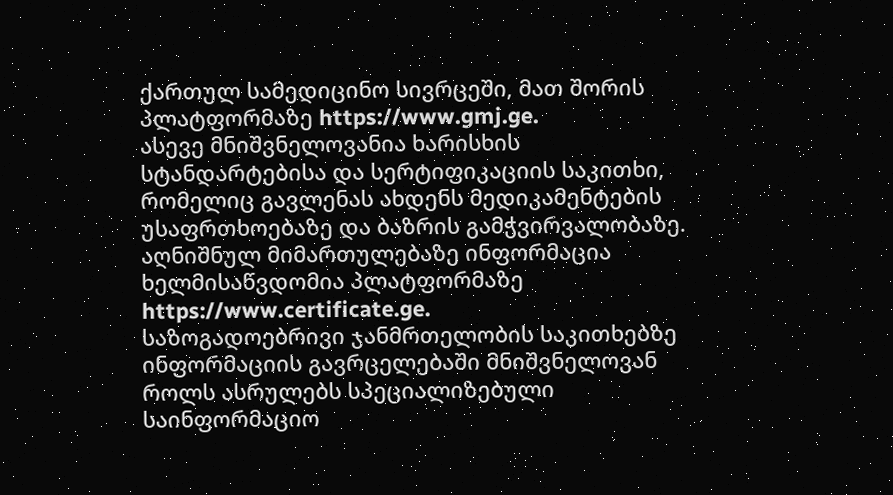ქართულ სამედიცინო სივრცეში, მათ შორის პლატფორმაზე https://www.gmj.ge.
ასევე მნიშვნელოვანია ხარისხის სტანდარტებისა და სერტიფიკაციის საკითხი, რომელიც გავლენას ახდენს მედიკამენტების უსაფრთხოებაზე და ბაზრის გამჭვირვალობაზე. აღნიშნულ მიმართულებაზე ინფორმაცია ხელმისაწვდომია პლატფორმაზე https://www.certificate.ge.
საზოგადოებრივი ჯანმრთელობის საკითხებზე ინფორმაციის გავრცელებაში მნიშვნელოვან როლს ასრულებს სპეციალიზებული საინფორმაციო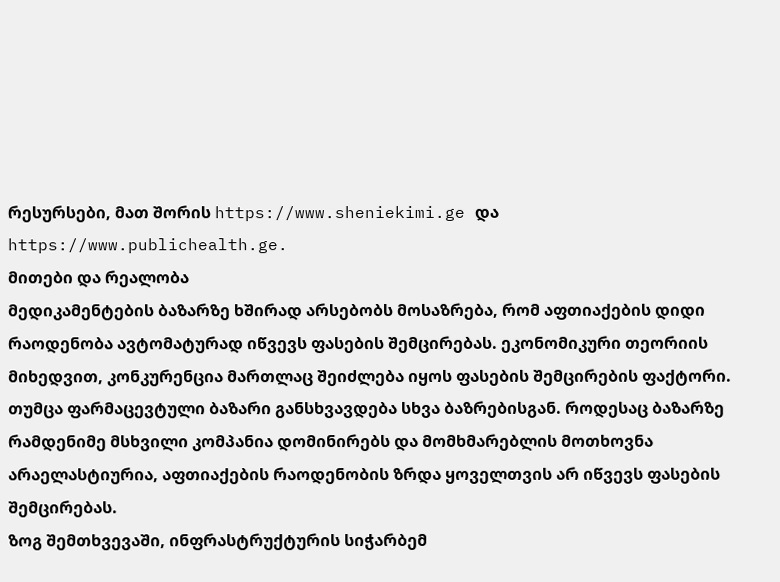რესურსები, მათ შორის https://www.sheniekimi.ge და https://www.publichealth.ge.
მითები და რეალობა
მედიკამენტების ბაზარზე ხშირად არსებობს მოსაზრება, რომ აფთიაქების დიდი რაოდენობა ავტომატურად იწვევს ფასების შემცირებას. ეკონომიკური თეორიის მიხედვით, კონკურენცია მართლაც შეიძლება იყოს ფასების შემცირების ფაქტორი.
თუმცა ფარმაცევტული ბაზარი განსხვავდება სხვა ბაზრებისგან. როდესაც ბაზარზე რამდენიმე მსხვილი კომპანია დომინირებს და მომხმარებლის მოთხოვნა არაელასტიურია, აფთიაქების რაოდენობის ზრდა ყოველთვის არ იწვევს ფასების შემცირებას.
ზოგ შემთხვევაში, ინფრასტრუქტურის სიჭარბემ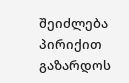შეიძლება პირიქით გაზარდოს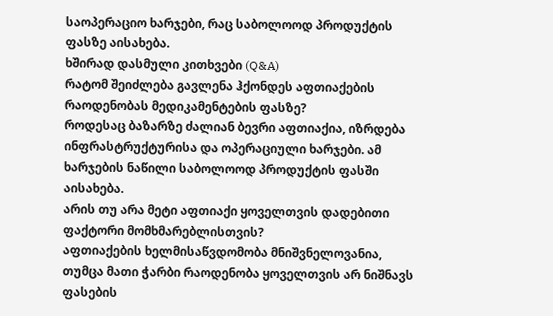საოპერაციო ხარჯები, რაც საბოლოოდ პროდუქტის ფასზე აისახება.
ხშირად დასმული კითხვები (Q&A)
რატომ შეიძლება გავლენა ჰქონდეს აფთიაქების რაოდენობას მედიკამენტების ფასზე?
როდესაც ბაზარზე ძალიან ბევრი აფთიაქია, იზრდება ინფრასტრუქტურისა და ოპერაციული ხარჯები. ამ ხარჯების ნაწილი საბოლოოდ პროდუქტის ფასში აისახება.
არის თუ არა მეტი აფთიაქი ყოველთვის დადებითი ფაქტორი მომხმარებლისთვის?
აფთიაქების ხელმისაწვდომობა მნიშვნელოვანია, თუმცა მათი ჭარბი რაოდენობა ყოველთვის არ ნიშნავს ფასების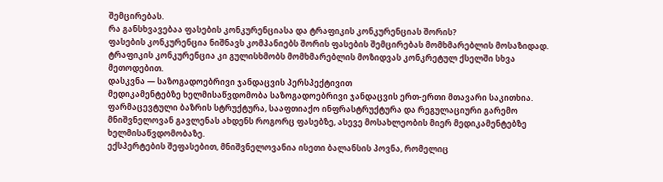შემცირებას.
რა განსხვავებაა ფასების კონკურენციასა და ტრაფიკის კონკურენციას შორის?
ფასების კონკურენცია ნიშნავს კომპანიებს შორის ფასების შემცირებას მომხმარებლის მოსაზიდად. ტრაფიკის კონკურენცია კი გულისხმობს მომხმარებლის მოზიდვას კონკრეტულ ქსელში სხვა მეთოდებით.
დასკვნა — საზოგადოებრივი ჯანდაცვის პერსპექტივით
მედიკამენტებზე ხელმისაწვდომობა საზოგადოებრივი ჯანდაცვის ერთ-ერთი მთავარი საკითხია. ფარმაცევტული ბაზრის სტრუქტურა, სააფთიაქო ინფრასტრუქტურა და რეგულაციური გარემო მნიშვნელოვან გავლენას ახდენს როგორც ფასებზე, ასევე მოსახლეობის მიერ მედიკამენტებზე ხელმისაწვდომობაზე.
ექსპერტების შეფასებით, მნიშვნელოვანია ისეთი ბალანსის პოვნა, რომელიც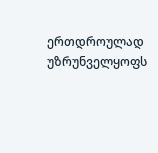ერთდროულად უზრუნველყოფს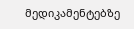მედიკამენტებზე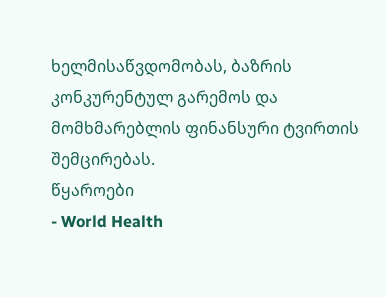ხელმისაწვდომობას, ბაზრის კონკურენტულ გარემოს და მომხმარებლის ფინანსური ტვირთის შემცირებას.
წყაროები
- World Health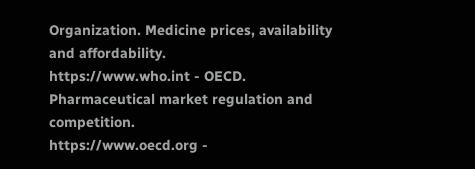Organization. Medicine prices, availability and affordability.
https://www.who.int - OECD. Pharmaceutical market regulation and competition.
https://www.oecd.org -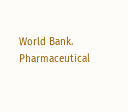World Bank. Pharmaceutical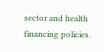sector and health financing policies.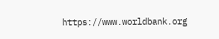https://www.worldbank.org